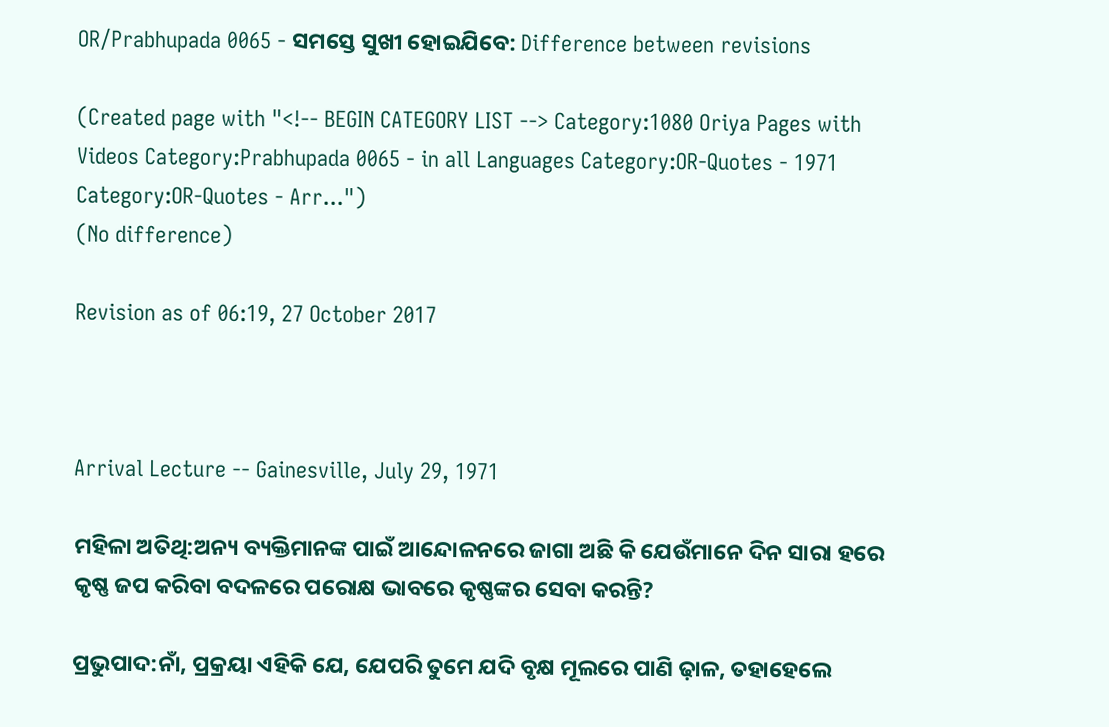OR/Prabhupada 0065 - ସମସ୍ତେ ସୁଖୀ ହୋଇଯିବେ: Difference between revisions

(Created page with "<!-- BEGIN CATEGORY LIST --> Category:1080 Oriya Pages with Videos Category:Prabhupada 0065 - in all Languages Category:OR-Quotes - 1971 Category:OR-Quotes - Arr...")
(No difference)

Revision as of 06:19, 27 October 2017



Arrival Lecture -- Gainesville, July 29, 1971

ମହିଳା ଅତିଥି:ଅନ୍ୟ ବ୍ୟକ୍ତିମାନଙ୍କ ପାଇଁ ଆନ୍ଦୋଳନରେ ଜାଗା ଅଛି କି ଯେଉଁମାନେ ଦିନ ସାରା ହରେ କୃଷ୍ଣ ଜପ କରିବା ବଦଳରେ ପରୋକ୍ଷ ଭାବରେ କୃଷ୍ଣଙ୍କର ସେବା କରନ୍ତି?

ପ୍ରଭୁପାଦ:ନାଁ, ପ୍ରକ୍ରୟା ଏହିକି ଯେ, ଯେପରି ତୁମେ ଯଦି ବୃକ୍ଷ ମୂଲରେ ପାଣି ଢ଼ାଳ, ତହାହେଲେ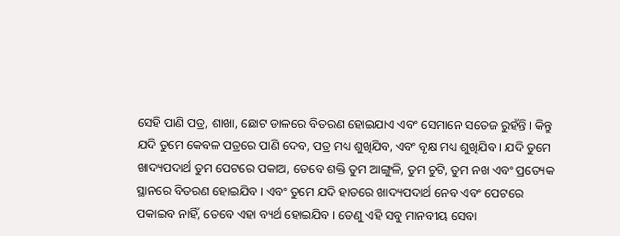ସେହି ପାଣି ପତ୍ର, ଶାଖା, ଛୋଟ ଡାଳରେ ବିତରଣ ହୋଇଯାଏ ଏବଂ ସେମାନେ ସତେଜ ରୁହଁନ୍ତି । କିନ୍ତୁ ଯଦି ତୁମେ କେବଳ ପତ୍ରରେ ପାଣି ଦେବ, ପତ୍ର ମଧ୍ୟ ଶୁଖିଯିବ, ଏବଂ ବୃକ୍ଷ ମଧ୍ୟ ଶୁଖିଯିବ । ଯଦି ତୁମେ ଖାଦ୍ୟପଦାର୍ଥ ତୁମ ପେଟରେ ପକାଅ, ତେବେ ଶକ୍ତି ତୁମ ଆଙ୍ଗୁଳି, ତୁମ ଚୁଟି, ତୁମ ନଖ ଏବଂ ପ୍ରତ୍ୟେକ ସ୍ଥାନରେ ବିତରଣ ହୋଇଯିବ । ଏବଂ ତୁମେ ଯଦି ହାତରେ ଖାଦ୍ୟପଦାର୍ଥ ନେବ ଏବଂ ପେଟରେ ପକାଇବ ନାହିଁ, ତେବେ ଏହା ବ୍ୟର୍ଥ ହୋଇଯିବ । ତେଣୁ ଏହି ସବୁ ମାନବୀୟ ସେବା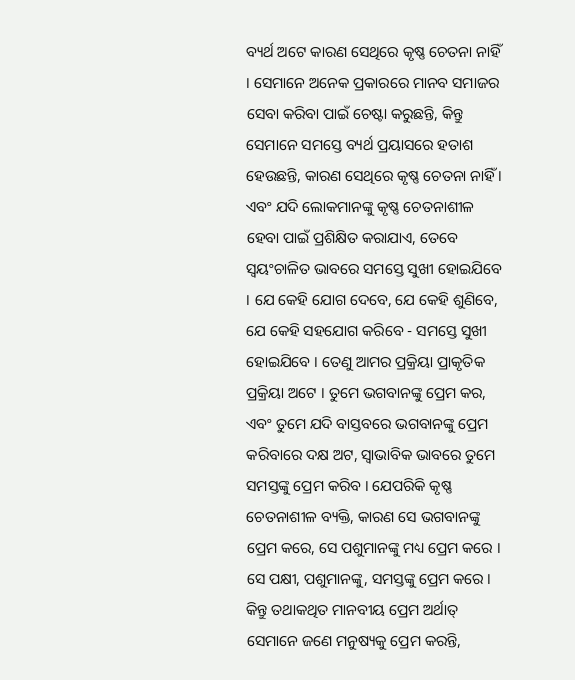ବ୍ୟର୍ଥ ଅଟେ କାରଣ ସେଥିରେ କୃଷ୍ଣ ଚେତନା ନାହିଁ । ସେମାନେ ଅନେକ ପ୍ରକାରରେ ମାନବ ସମାଜର ସେବା କରିବା ପାଇଁ ଚେଷ୍ଟା କରୁଛନ୍ତି, କିନ୍ତୁ ସେମାନେ ସମସ୍ତେ ବ୍ୟର୍ଥ ପ୍ରୟାସରେ ହତାଶ ହେଉଛନ୍ତି, କାରଣ ସେଥିରେ କୃଷ୍ଣ ଚେତନା ନାହିଁ । ଏବଂ ଯଦି ଲୋକମାନଙ୍କୁ କୃଷ୍ଣ ଚେତନାଶୀଳ ହେବା ପାଇଁ ପ୍ରଶିକ୍ଷିତ କରାଯାଏ, ତେବେ ସ୍ଵୟଂଚାଳିତ ଭାବରେ ସମସ୍ତେ ସୁଖୀ ହୋଇଯିବେ । ଯେ କେହି ଯୋଗ ଦେବେ, ଯେ କେହି ଶୁଣିବେ, ଯେ କେହି ସହଯୋଗ କରିବେ - ସମସ୍ତେ ସୁଖୀ ହୋଇଯିବେ । ତେଣୁ ଆମର ପ୍ରକ୍ରିୟା ପ୍ରାକୃତିକ ପ୍ରକ୍ରିୟା ଅଟେ । ତୁମେ ଭଗବାନଙ୍କୁ ପ୍ରେମ କର, ଏବଂ ତୁମେ ଯଦି ବାସ୍ତବରେ ଭଗବାନଙ୍କୁ ପ୍ରେମ କରିବାରେ ଦକ୍ଷ ଅଟ, ସ୍ଵାଭାବିକ ଭାବରେ ତୁମେ ସମସ୍ତଙ୍କୁ ପ୍ରେମ କରିବ । ଯେପରିକି କୃଷ୍ଣ ଚେତନାଶୀଳ ବ୍ୟକ୍ତି, କାରଣ ସେ ଭଗବାନଙ୍କୁ ପ୍ରେମ କରେ, ସେ ପଶୁମାନଙ୍କୁ ମଧ୍ୟ ପ୍ରେମ କରେ । ସେ ପକ୍ଷୀ, ପଶୁମାନଙ୍କୁ, ସମସ୍ତଙ୍କୁ ପ୍ରେମ କରେ । କିନ୍ତୁ ତଥାକଥିତ ମାନବୀୟ ପ୍ରେମ ଅର୍ଥାତ୍ ସେମାନେ ଜଣେ ମନୁଷ୍ୟକୁ ପ୍ରେମ କରନ୍ତି,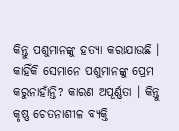କିନ୍ତୁ ପଶୁମାନଙ୍କୁ ହତ୍ୟା କରାଯାଉଛି । କାହିଁକି ସେମାନେ ପଶୁମାନଙ୍କୁ ପ୍ରେମ କରୁନାହାଁନ୍ତି? କାରଣ ଅପୂର୍ଣ୍ଣତା । କିନ୍ତୁ କୃଷ୍ଣ ଚେତନାଶୀଳ ବ୍ୟକ୍ତି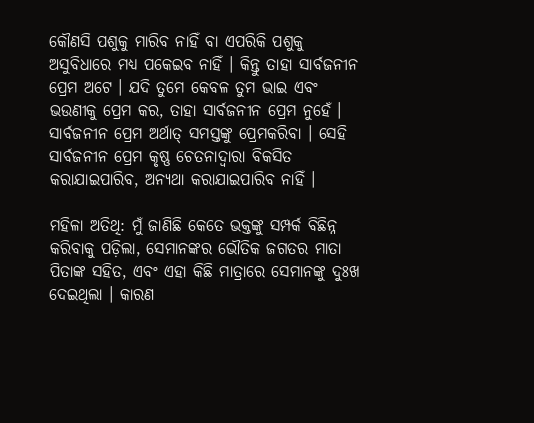କୌଣସି ପଶୁକୁ ମାରିବ ନାହିଁ ବା ଏପରିକି ପଶୁକୁ ଅସୁବିଧାରେ ମଧ୍ୟ ପକେଇବ ନାହିଁ । କିନ୍ତୁ ତାହା ସାର୍ବଜନୀନ ପ୍ରେମ ଅଟେ । ଯଦି ତୁମେ କେବଳ ତୁମ ଭାଇ ଏବଂ ଭଉଣୀକୁ ପ୍ରେମ କର, ତାହା ସାର୍ବଜନୀନ ପ୍ରେମ ନୁହେଁ । ସାର୍ବଜନୀନ ପ୍ରେମ ଅର୍ଥାତ୍ ସମସ୍ତଙ୍କୁ ପ୍ରେମକରିବା । ସେହି ସାର୍ବଜନୀନ ପ୍ରେମ କୃଷ୍ଣ ଚେତନାଦ୍ଵାରା ବିକସିତ କରାଯାଇପାରିବ, ଅନ୍ୟଥା କରାଯାଇପାରିବ ନାହିଁ ।

ମହିଳା ଅତିଥି: ମୁଁ ଜାଣିଛି କେତେ ଭକ୍ତଙ୍କୁ ସମ୍ପର୍କ ବିଛିନ୍ନ କରିବାକୁ ପଡ଼ିଲା, ସେମାନଙ୍କର ଭୌତିକ ଜଗତର ମାତା ପିତାଙ୍କ ସହିତ, ଏବଂ ଏହା କିଛି ମାତ୍ରାରେ ସେମାନଙ୍କୁ ଦୁଃଖ ଦେଇଥିଲା । କାରଣ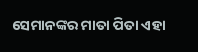ସେମାନଙ୍କର ମାତା ପିତା ଏହା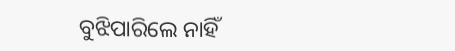ବୁଝିପାରିଲେ ନାହିଁ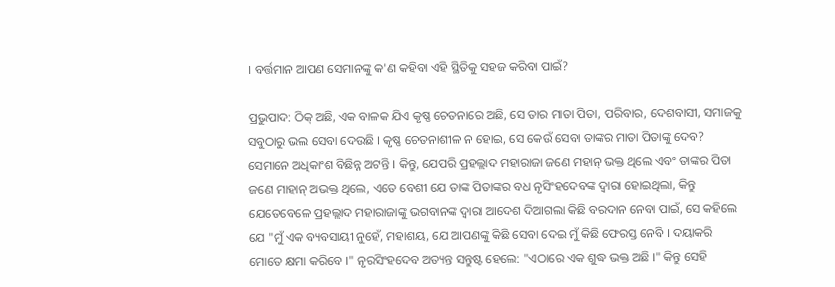। ବର୍ତ୍ତମାନ ଆପଣ ସେମାନଙ୍କୁ କ'ଣ କହିବା ଏହି ସ୍ଥିତିକୁ ସହଜ କରିବା ପାଇଁ?

ପ୍ରଭୁପାଦ: ଠିକ୍ ଅଛି, ଏକ ବାଳକ ଯିଏ କୃଷ୍ଣ ଚେତନାରେ ଅଛି, ସେ ତାର ମାତା ପିତା, ପରିବାର, ଦେଶବାସୀ, ସମାଜକୁ ସବୁଠାରୁ ଭଲ ସେବା ଦେଉଛି । କୃଷ୍ଣ ଚେତନାଶୀଳ ନ ହୋଇ, ସେ କେଉଁ ସେବା ତାଙ୍କର ମାତା ପିତାଙ୍କୁ ଦେବ? ସେମାନେ ଅଧିକାଂଶ ବିଛିନ୍ନ ଅଟନ୍ତି । କିନ୍ତୁ, ଯେପରି ପ୍ରହଲ୍ଲାଦ ମହାରାଜା ଜଣେ ମହାନ୍ ଭକ୍ତ ଥିଲେ ଏବଂ ତାଙ୍କର ପିତା ଜଣେ ମାହାନ୍ ଅଭକ୍ତ ଥିଲେ, ଏତେ ବେଶୀ ଯେ ତାଙ୍କ ପିତାଙ୍କର ବଧ ନୃସିଂହଦେବଙ୍କ ଦ୍ଵାରା ହୋଇଥିଲା, କିନ୍ତୁ ଯେତେବେଳେ ପ୍ରହଲ୍ଲାଦ ମହାରାଜାଙ୍କୁ ଭଗବାନଙ୍କ ଦ୍ଵାରା ଆଦେଶ ଦିଆଗଲା କିଛି ବରଦାନ ନେବା ପାଇଁ, ସେ କହିଲେ ଯେ "ମୁଁ ଏକ ବ୍ୟବସାୟୀ ନୁହେଁ, ମହାଶୟ, ଯେ ଆପଣଙ୍କୁ କିଛି ସେବା ଦେଇ ମୁଁ କିଛି ଫେରସ୍ତ ନେବି । ଦୟାକରି ମୋତେ କ୍ଷମା କରିବେ ।" ନୃରସିଂହଦେବ ଅତ୍ୟନ୍ତ ସନ୍ତୁଷ୍ଟ ହେଲେ: "ଏଠାରେ ଏକ ଶୁଦ୍ଧ ଭକ୍ତ ଅଛି ।" କିନ୍ତୁ ସେହି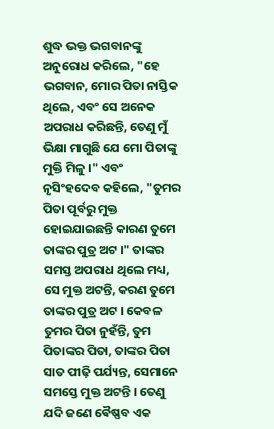ଶୁଦ୍ଧ ଭକ୍ତ ଭଗବାନଙ୍କୁ ଅନୁରୋଧ କରିଲେ, "ହେ ଭଗବାନ, ମୋର ପିତା ନାସ୍ତିକ ଥିଲେ, ଏବଂ ସେ ଅନେକ ଅପରାଧ କରିଛନ୍ତି, ତେଣୁ ମୁଁ ଭିକ୍ଷା ମାଗୁଛି ଯେ ମୋ ପିତାଙ୍କୁ ମୁକ୍ତି ମିଳୁ ।" ଏବଂ ନୃସିଂହଦେବ କହିଲେ, "ତୁମର ପିତା ପୂର୍ବରୁ ମୁକ୍ତ ହୋଇଯାଇଛନ୍ତି କାରଣ ତୁମେ ତାଙ୍କର ପୁତ୍ର ଅଟ ।" ତାଙ୍କର ସମସ୍ତ ଅପରାଧ ଥିଲେ ମଧ୍ୟ, ସେ ମୁକ୍ତ ଅଟନ୍ତି, କରଣ ତୁମେ ତାଙ୍କର ପୁତ୍ର ଅଟ । କେବଳ ତୁମର ପିତା ନୁହଁନ୍ତି, ତୁମ ପିତାଙ୍କର ପିତା, ତାଙ୍କର ପିତା ସାତ ପୀଢ଼ି ପର୍ଯ୍ୟନ୍ତ, ସେମାନେ ସମସ୍ତେ ମୁକ୍ତ ଅଟନ୍ତି । ତେଣୁ ଯଦି ଜଣେ ଵୈଷ୍ଣବ ଏକ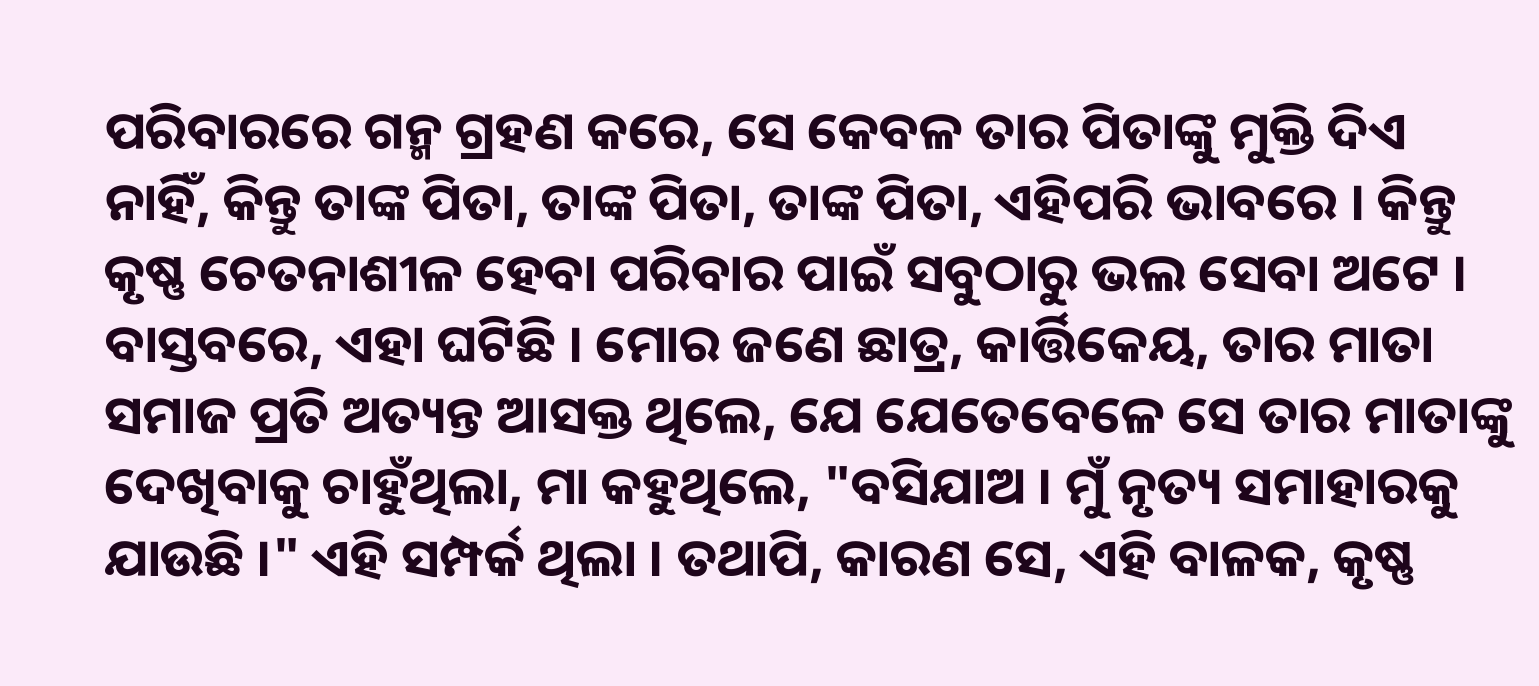ପରିବାରରେ ଗନ୍ମ ଗ୍ରହଣ କରେ, ସେ କେବଳ ତାର ପିତାଙ୍କୁ ମୁକ୍ତି ଦିଏ ନାହିଁ, କିନ୍ତୁ ତାଙ୍କ ପିତା, ତାଙ୍କ ପିତା, ତାଙ୍କ ପିତା, ଏହିପରି ଭାବରେ । କିନ୍ତୁ କୃଷ୍ଣ ଚେତନାଶୀଳ ହେବା ପରିବାର ପାଇଁ ସବୁଠାରୁ ଭଲ ସେବା ଅଟେ । ବାସ୍ତବରେ, ଏହା ଘଟିଛି । ମୋର ଜଣେ ଛାତ୍ର, କାର୍ତ୍ତିକେୟ, ତାର ମାତା ସମାଜ ପ୍ରତି ଅତ୍ୟନ୍ତ ଆସକ୍ତ ଥିଲେ, ଯେ ଯେତେବେଳେ ସେ ତାର ମାତାଙ୍କୁ ଦେଖିବାକୁ ଚାହୁଁଥିଲା, ମା କହୁଥିଲେ, "ବସିଯାଅ । ମୁଁ ନୃତ୍ୟ ସମାହାରକୁ ଯାଉଛି ।" ଏହି ସମ୍ପର୍କ ଥିଲା । ତଥାପି, କାରଣ ସେ, ଏହି ବାଳକ, କୃଷ୍ଣ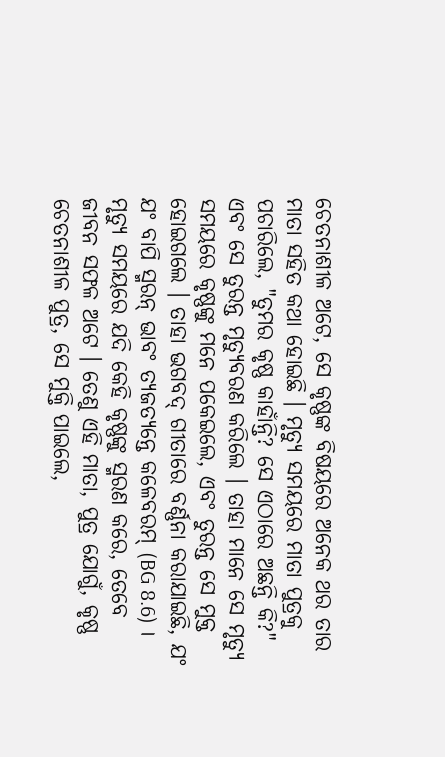ଚେତନାଶୀଳ ଅଟେ, ସେ କୃଷ୍ଣଙ୍କ ବିଷୟରେ ଅନେକ ଥର ତାର ମାତା ସହିତ କଥା ହୋଇଛି । ମୃତ୍ୟୁ ସମୟରେ ମାତା ପୁତ୍ରକୁ ପଚାରିଲେ, "ତୁମର କୃଷ୍ଣ କାହାଁନ୍ତି? ସେ ଏଠାରେ ଅଛନ୍ତି କି?" ଏବଂ ସେ ତୁରନ୍ତ ମୃତ୍ୟୁବରଣ କରିଲେ । ତାହା ମାନେ ସେ ମୃତ୍ୟୁ ସମୟରେ କୃଷ୍ଣଙ୍କୁ ମନେ ପକେଇଲେ, ଏବଂ ତୁରନ୍ତ ସେ ମୁକ୍ତ ହୋଇଗଲେ । ତାହା ଭଗବଦ୍ ଗୀତାରେ ବର୍ଣ୍ଣନା କରାଯାଇଛି, ଯଂ ଯଂ ବାପି ସ୍ମରନ୍ ଭାବଂ ତ୍ୟଜତ୍ୟନ୍ତେ କଳେବରମ୍ (BG 8.6) । ମୃତ୍ୟୁ ସମୟରେ ଯଦି କେହି କୃଷ୍ଣଙ୍କୁ ସ୍ମରଣ କରେ, ତେବେ ଜୀବନ ସଫଳ ଅଟେ । ତେଣୁ ଏହି ମାତା, ପୁତ୍ର ଯୋଗୁଁ, କୃଷ୍ଣ ଚେତନାଶୀଳ ପୁତ୍ର, ସେ ମୁକ୍ତି ପାଇଲେ,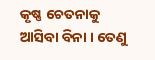କୃଷ୍ଣ ଚେତନାକୁ ଆସିବା ବିନା । ତେଣୁ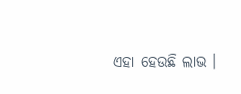ଏହା ହେଉଛି ଲାଭ ।